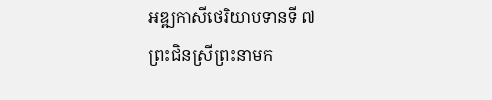អឌ្ឍកាសីថេរិយាបទានទី ៧
ព្រះជិនស្រីព្រះនាមក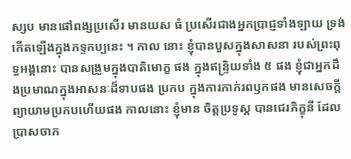ស្សប មានផៅពង្សប្រសើរ មានយស ធំ ប្រសើរជាងអ្នកប្រាជ្ញទាំងឡាយ ទ្រង់កើតឡើងក្នុងភទ្ទកប្បនេះ ។ កាល នោះ ខ្ញុំបានបួសក្នុងសាសនា របស់ព្រះពុទ្ធអង្គនោះ បានសង្រួមក្នុងបាតិមោក្ខ ផង ក្នុងឥន្ទ្រិយទាំង ៥ ផង ខ្ញុំជាអ្នកដឹងប្រមាណក្នុងអាសនៈដ៏ទាបផង ប្រកប ក្នុងការភាក់រពឫកផង មានសេចក្តីព្យាយាមប្រកបហើយផង កាលនោះ ខ្ញុំមាន ចិត្តប្រទូស្ត បានជេរភិក្ខុនី ដែលប្រាសចាក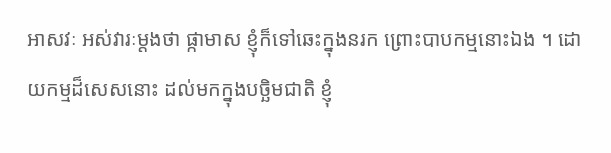អាសវៈ អស់វារៈម្តងថា ផ្កាមាស ខ្ញុំក៏ទៅឆេះក្នុងនរក ព្រោះបាបកម្មនោះឯង ។ ដោយកម្មដ៏សេសនោះ ដល់មកក្នុងបច្ឆិមជាតិ ខ្ញុំ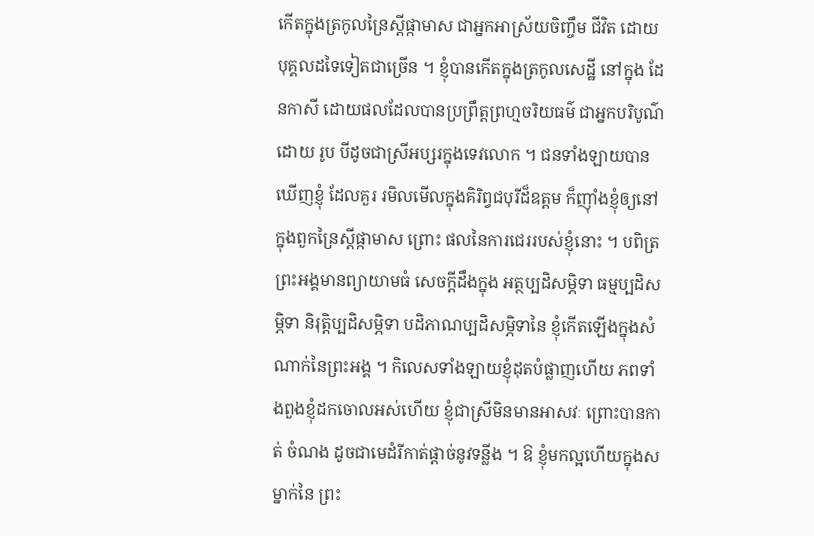កើតក្នុងត្រកូលន្រៃស្តីផ្កាមាស ជាអ្នកអាស្រ័យចិញ្ចឹម ជីវិត ដោយបុគ្គលដទៃទៀតជាច្រើន ។ ខ្ញុំបានកើតក្នុងត្រកូលសេដ្ឋី នៅក្នុង ដែនកាសី ដោយផលដែលបានប្រព្រឹត្តព្រហ្មចរិយធម៌ ជាអ្នកបរិបូណ៌ដោយ រូប បីដូចជាស្រីអប្សរក្នុងទេវលោក ។ ជនទាំងឡាយបានឃើញខ្ញុំ ដែលគួរ រមិលមើលក្នុងគិរិព្វជបុរីដ៏ឧត្តម ក៏ញ៉ាំងខ្ញុំឲ្យនៅក្នុងពួកន្រៃស្តីផ្កាមាស ព្រោះ ផលនៃការជេររបស់ខ្ញុំនោះ ។ បពិត្រព្រះអង្គមានព្យាយាមធំ សេចក្តីដឹងក្នុង អត្ថប្បដិសម្ភិទា ធម្មប្បដិសម្ភិទា និរុត្តិប្បដិសម្ភិទា បដិភាណប្បដិសម្ភិទានៃ ខ្ញុំកើតឡើងក្នុងសំណាក់នៃព្រះអង្គ ។ កិលេសទាំងឡាយខ្ញុំដុតបំផ្លាញហើយ ភពទាំងពួងខ្ញុំដកចោលអស់ហើយ ខ្ញុំជាស្រីមិនមានអាសវៈ ព្រោះបានកាត់ ចំណង ដូចជាមេដំរីកាត់ផ្តាច់នូវទន្លីង ។ ឱ ខ្ញុំមកល្អហើយក្នុងសម្នាក់នៃ ព្រះ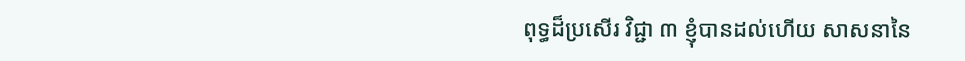ពុទ្ធដ៏ប្រសើរ វិជ្ជា ៣ ខ្ញុំបានដល់ហើយ សាសនានៃ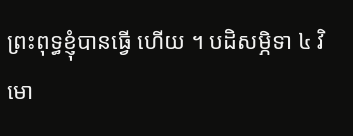ព្រះពុទ្ធខ្ញុំបានធ្វើ ហើយ ។ បដិសម្ភិទា ៤ វិមោ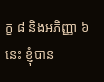ក្ខ ៨ និងអភិញ្ញា ៦ នេះ ខ្ញុំបាន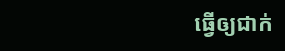ធ្វើឲ្យជាក់